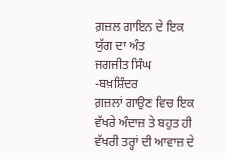ਗ਼ਜ਼ਲ ਗਾਇਨ ਦੇ ਇਕ ਯੁੱਗ ਦਾ ਅੰਤ
ਜਗਜੀਤ ਸਿੰਘ
-ਬਖ਼ਸ਼ਿੰਦਰ
ਗ਼ਜ਼ਲਾਂ ਗਾਉਣ ਵਿਚ ਇਕ ਵੱਖਰੇ ਅੰਦਾਜ਼ ਤੇ ਬਹੁਤ ਹੀ ਵੱਖਰੀ ਤਰ੍ਹਾਂ ਦੀ ਆਵਾਜ਼ ਦੇ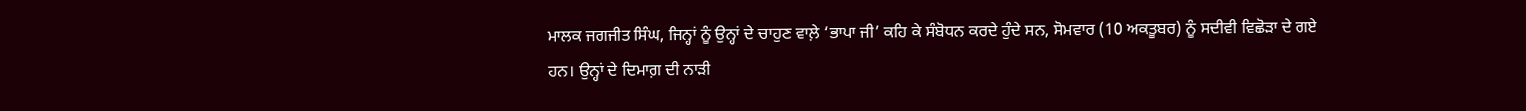ਮਾਲਕ ਜਗਜੀਤ ਸਿੰਘ, ਜਿਨ੍ਹਾਂ ਨੂੰ ਉਨ੍ਹਾਂ ਦੇ ਚਾਹੁਣ ਵਾਲ਼ੇ ‘ਭਾਪਾ ਜੀ’ ਕਹਿ ਕੇ ਸੰਬੋਧਨ ਕਰਦੇ ਹੁੰਦੇ ਸਨ, ਸੋਮਵਾਰ (10 ਅਕਤੂਬਰ) ਨੂੰ ਸਦੀਵੀ ਵਿਛੋੜਾ ਦੇ ਗਏ ਹਨ। ਉਨ੍ਹਾਂ ਦੇ ਦਿਮਾਗ਼ ਦੀ ਨਾੜੀ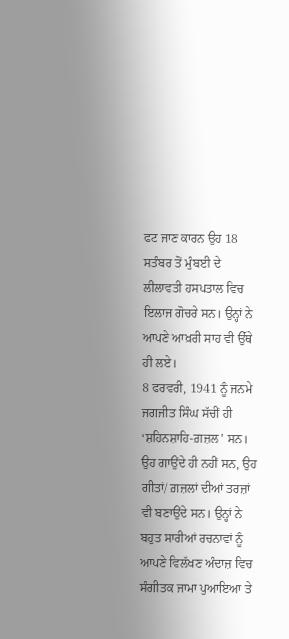ਫਟ ਜਾਣ ਕਾਰਨ ਉਹ 18 ਸਤੰਬਰ ਤੋਂ ਮੁੰਬਈ ਦੇ ਲੀਲਾਵਤੀ ਹਸਪਤਾਲ ਵਿਚ ਇਲਾਜ ਗੋਚਰੇ ਸਨ। ਉਨ੍ਹਾਂ ਨੇ ਆਪਣੇ ਆਖ਼ਰੀ ਸਾਹ ਵੀ ਉੱਥੇ ਹੀ ਲਏ।
8 ਫਰਵਰੀ, 1941 ਨੂੰ ਜਨਮੇ ਜਗਜੀਤ ਸਿੰਘ ਸੱਚੀਂ ਹੀ ‘ਸ਼ਹਿਨਸ਼ਾਹਿ-ਗ਼ਜ਼ਲ’ ਸਨ। ਉਹ ਗਾਉਂਦੇ ਹੀ ਨਹੀਂ ਸਨ, ਉਹ ਗੀਤਾਂ/ ਗ਼ਜ਼ਲਾਂ ਦੀਆਂ ਤਰਜ਼ਾਂ ਵੀ ਬਣਾਉਂਦੇ ਸਨ। ਉਨ੍ਹਾਂ ਨੇ ਬਹੁਤ ਸਾਰੀਆਂ ਰਚਨਾਵਾਂ ਨੂੰ ਆਪਣੇ ਵਿਲੱਖਣ ਅੰਦਾਜ਼ ਵਿਚ ਸੰਗੀਤਕ ਜਾਮਾ ਪੁਆਇਆ ਤੇ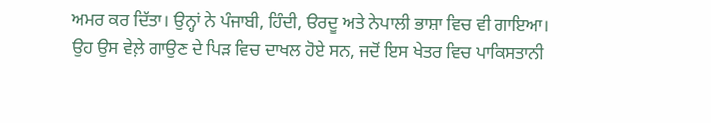ਅਮਰ ਕਰ ਦਿੱਤਾ। ਉਨ੍ਹਾਂ ਨੇ ਪੰਜਾਬੀ, ਹਿੰਦੀ, ੳਰਦੂ ਅਤੇ ਨੇਪਾਲੀ ਭਾਸ਼ਾ ਵਿਚ ਵੀ ਗਾਇਆ।
ਉਹ ਉਸ ਵੇਲ਼ੇ ਗਾਉਣ ਦੇ ਪਿੜ ਵਿਚ ਦਾਖਲ ਹੋਏ ਸਨ, ਜਦੋਂ ਇਸ ਖੇਤਰ ਵਿਚ ਪਾਕਿਸਤਾਨੀ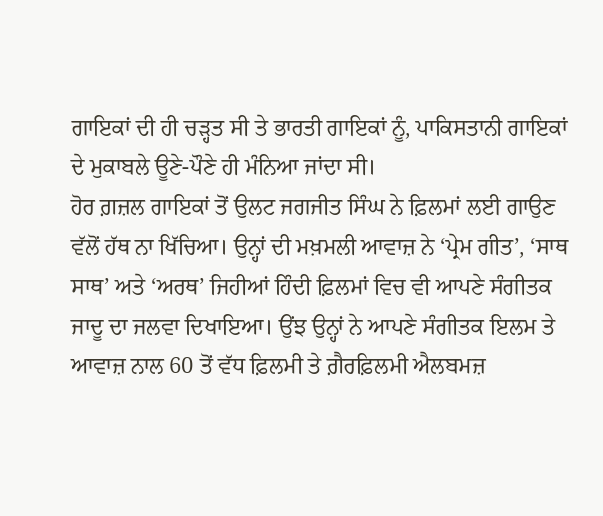ਗਾਇਕਾਂ ਦੀ ਹੀ ਚੜ੍ਹਤ ਸੀ ਤੇ ਭਾਰਤੀ ਗਾਇਕਾਂ ਨੂੰ, ਪਾਕਿਸਤਾਨੀ ਗਾਇਕਾਂ ਦੇ ਮੁਕਾਬਲੇ ਊਣੇ-ਪੌਣੇ ਹੀ ਮੰਨਿਆ ਜਾਂਦਾ ਸੀ।
ਹੋਰ ਗ਼ਜ਼ਲ ਗਾਇਕਾਂ ਤੋਂ ਉਲਟ ਜਗਜੀਤ ਸਿੰਘ ਨੇ ਫ਼ਿਲਮਾਂ ਲਈ ਗਾਉਣ ਵੱਲੋਂ ਹੱਥ ਨਾ ਖਿੱਚਿਆ। ਉਨ੍ਹਾਂ ਦੀ ਮਖ਼ਮਲੀ ਆਵਾਜ਼ ਨੇ ‘ਪ੍ਰੇਮ ਗੀਤ’, ‘ਸਾਥ ਸਾਥ’ ਅਤੇ ‘ਅਰਥ’ ਜਿਹੀਆਂ ਹਿੰਦੀ ਫ਼ਿਲਮਾਂ ਵਿਚ ਵੀ ਆਪਣੇ ਸੰਗੀਤਕ ਜਾਦੂ ਦਾ ਜਲਵਾ ਦਿਖਾਇਆ। ਉਂਝ ਉਨ੍ਹਾਂ ਨੇ ਆਪਣੇ ਸੰਗੀਤਕ ਇਲਮ ਤੇ ਆਵਾਜ਼ ਨਾਲ 60 ਤੋਂ ਵੱਧ ਫ਼ਿਲਮੀ ਤੇ ਗ਼ੈਰਫ਼ਿਲਮੀ ਐਲਬਮਜ਼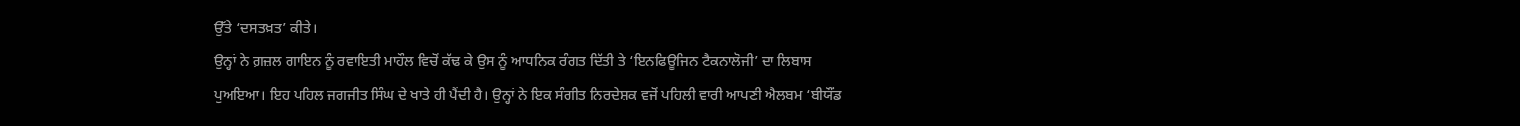ਉੱਤੇ ‘ਦਸਤਖ਼ਤ’ ਕੀਤੇ।
ਉਨ੍ਹਾਂ ਨੇ ਗ਼ਜ਼ਲ ਗਾਇਨ ਨੂੰ ਰਵਾਇਤੀ ਮਾਹੌਲ ਵਿਚੋਂ ਕੱਢ ਕੇ ਉਸ ਨੂੰ ਆਧਨਿਕ ਰੰਗਤ ਦਿੱਤੀ ਤੇ ‘ਇਨਫਿਊਜਿਨ ਟੈਕਨਾਲੋਜੀ’ ਦਾ ਲਿਬਾਸ ਪੁਅਇਆ। ਇਹ ਪਹਿਲ ਜਗਜੀਤ ਸਿੰਘ ਦੇ ਖਾਤੇ ਹੀ ਪੈਂਦੀ ਹੈ। ਉਨ੍ਹਾਂ ਨੇ ਇਕ ਸੰਗੀਤ ਨਿਰਦੇਸ਼ਕ ਵਜੋਂ ਪਹਿਲੀ ਵਾਰੀ ਆਪਣੀ ਐਲਬਮ ‘ਬੀਯੌਂਡ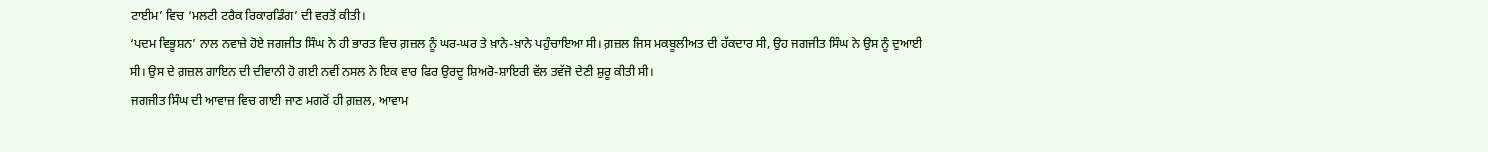ਟਾਈਮ’ ਵਿਚ ‘ਮਲਟੀ ਟਰੈਕ ਰਿਕਾਰਡਿੰਗ’ ਦੀ ਵਰਤੋਂ ਕੀਤੀ।
‘ਪਦਮ ਵਿਭੂਸ਼ਨ’ ਨਾਲ ਨਵਾਜ਼ੇ ਹੋਏ ਜਗਜੀਤ ਸਿੰਘ ਨੇ ਹੀ ਭਾਰਤ ਵਿਚ ਗ਼ਜ਼ਲ ਨੂੰ ਘਰ-ਘਰ ਤੇ ਖ਼ਾਨੇ-ਖ਼ਾਨੇ ਪਹੁੰਚਾਇਆ ਸੀ। ਗ਼ਜ਼ਲ ਜਿਸ ਮਕਬੂਲੀਅਤ ਦੀ ਹੱਕਦਾਰ ਸੀ, ਉਹ ਜਗਜੀਤ ਸਿੰਘ ਨੇ ਉਸ ਨੂੰ ਦੁਆਈ ਸੀ। ਉਸ ਦੇ ਗ਼ਜ਼ਲ ਗਾਇਨ ਦੀ ਦੀਵਾਨੀ ਹੋ ਗਈ ਨਵੀਂ ਨਸਲ ਨੇ ਇਕ ਵਾਰ ਫਿਰ ਉਰਦੂ ਸ਼ਿਅਰੋ-ਸ਼ਾਇਰੀ ਵੱਲ ਤਵੱਜੋ ਦੇਣੀ ਸ਼ੁਰੂ ਕੀਤੀ ਸੀ।
ਜਗਜੀਤ ਸਿੰਘ ਦੀ ਆਵਾਜ਼ ਵਿਚ ਗਾਈ ਜਾਣ ਮਗਰੋਂ ਹੀ ਗ਼ਜ਼ਲ, ਆਵਾਮ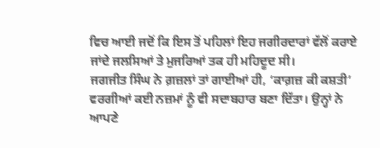ਵਿਚ ਆਈ ਜਦੋਂ ਕਿ ਇਸ ਤੋਂ ਪਹਿਲਾਂ ਇਹ ਜਗੀਰਦਾਰਾਂ ਵੱਲੋਂ ਕਰਾਏ ਜਾਂਦੇ ਜਲਸਿਆਂ ਤੇ ਮੁਜਰਿਆਂ ਤਕ ਹੀ ਮਹਿਦੂਦ ਸੀ।
ਜਗਜੀਤ ਸਿੰਘ ਨੇ ਗ਼ਜ਼ਲਾਂ ਤਾਂ ਗਾਈਆਂ ਹੀ, ‘ਕਾਗ਼ਜ਼ ਕੀ ਕਸ਼ਤੀ’ ਵਰਗੀਆਂ ਕਈ ਨਜ਼ਮਾਂ ਨੂੰ ਵੀ ਸਦਾਬਹਾਰ ਬਣਾ ਦਿੱਤਾ। ਉਨ੍ਹਾਂ ਨੇ ਆਪਣੇ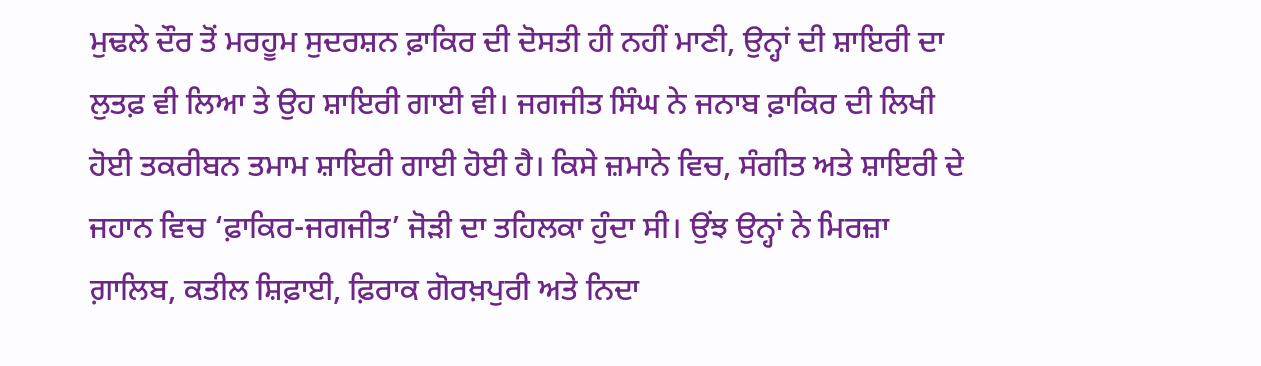ਮੁਢਲੇ ਦੌਰ ਤੋਂ ਮਰਹੂਮ ਸੁਦਰਸ਼ਨ ਫ਼ਾਕਿਰ ਦੀ ਦੋਸਤੀ ਹੀ ਨਹੀਂ ਮਾਣੀ, ਉਨ੍ਹਾਂ ਦੀ ਸ਼ਾਇਰੀ ਦਾ ਲੁਤਫ਼ ਵੀ ਲਿਆ ਤੇ ਉਹ ਸ਼ਾਇਰੀ ਗਾਈ ਵੀ। ਜਗਜੀਤ ਸਿੰਘ ਨੇ ਜਨਾਬ ਫ਼ਾਕਿਰ ਦੀ ਲਿਖੀ ਹੋਈ ਤਕਰੀਬਨ ਤਮਾਮ ਸ਼ਾਇਰੀ ਗਾਈ ਹੋਈ ਹੈ। ਕਿਸੇ ਜ਼ਮਾਨੇ ਵਿਚ, ਸੰਗੀਤ ਅਤੇ ਸ਼ਾਇਰੀ ਦੇ ਜਹਾਨ ਵਿਚ ‘ਫ਼ਾਕਿਰ-ਜਗਜੀਤ’ ਜੋੜੀ ਦਾ ਤਹਿਲਕਾ ਹੁੰਦਾ ਸੀ। ਉਂਝ ਉਨ੍ਹਾਂ ਨੇ ਮਿਰਜ਼ਾ ਗ਼ਾਲਿਬ, ਕਤੀਲ ਸ਼ਿਫ਼ਾਈ, ਫ਼ਿਰਾਕ ਗੋਰਖ਼ਪੁਰੀ ਅਤੇ ਨਿਦਾ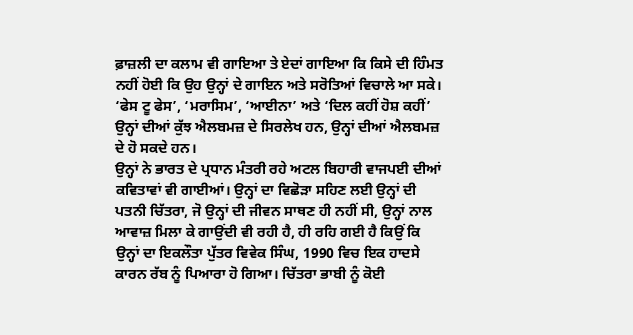ਫ਼ਾਜ਼ਲੀ ਦਾ ਕਲਾਮ ਵੀ ਗਾਇਆ ਤੇ ਏਦਾਂ ਗਾਇਆ ਕਿ ਕਿਸੇ ਦੀ ਹਿੰਮਤ ਨਹੀਂ ਹੋਈ ਕਿ ਉਹ ਉਨ੍ਹਾਂ ਦੇ ਗਾਇਨ ਅਤੇ ਸਰੋਤਿਆਂ ਵਿਚਾਲੇ ਆ ਸਕੇ।
‘ਫੇਸ ਟੂ ਫੇਸ’, ‘ਮਰਾਸਿਮ’, ‘ਆਈਨਾ’ ਅਤੇ ‘ਦਿਲ ਕਹੀਂ ਹੋਸ਼ ਕਹੀਂ’ ਉਨ੍ਹਾਂ ਦੀਆਂ ਕੁੱਝ ਐਲਬਮਜ਼ ਦੇ ਸਿਰਲੇਖ ਹਨ, ਉਨ੍ਹਾਂ ਦੀਆਂ ਐਲਬਮਜ਼ ਦੇ ਹੋ ਸਕਦੇ ਹਨ।
ਉਨ੍ਹਾਂ ਨੇ ਭਾਰਤ ਦੇ ਪ੍ਰਧਾਨ ਮੰਤਰੀ ਰਹੇ ਅਟਲ ਬਿਹਾਰੀ ਵਾਜਪਈ ਦੀਆਂ ਕਵਿਤਾਵਾਂ ਵੀ ਗਾਈਆਂ। ਉਨ੍ਹਾਂ ਦਾ ਵਿਛੋੜਾ ਸਹਿਣ ਲਈ ਉਨ੍ਹਾਂ ਦੀ ਪਤਨੀ ਚਿੱਤਰਾ, ਜੋ ਉਨ੍ਹਾਂ ਦੀ ਜੀਵਨ ਸਾਥਣ ਹੀ ਨਹੀਂ ਸੀ, ਉਨ੍ਹਾਂ ਨਾਲ ਆਵਾਜ਼ ਮਿਲਾ ਕੇ ਗਾਉਂਦੀ ਵੀ ਰਹੀ ਹੈ, ਹੀ ਰਹਿ ਗਈ ਹੈ ਕਿਉਂ ਕਿ ਉਨ੍ਹਾਂ ਦਾ ਇਕਲੌਤਾ ਪੁੱਤਰ ਵਿਵੇਕ ਸਿੰਘ, 1990 ਵਿਚ ਇਕ ਹਾਦਸੇ ਕਾਰਨ ਰੱਬ ਨੂੰ ਪਿਆਰਾ ਹੋ ਗਿਆ। ਚਿੱਤਰਾ ਭਾਬੀ ਨੂੰ ਕੋਈ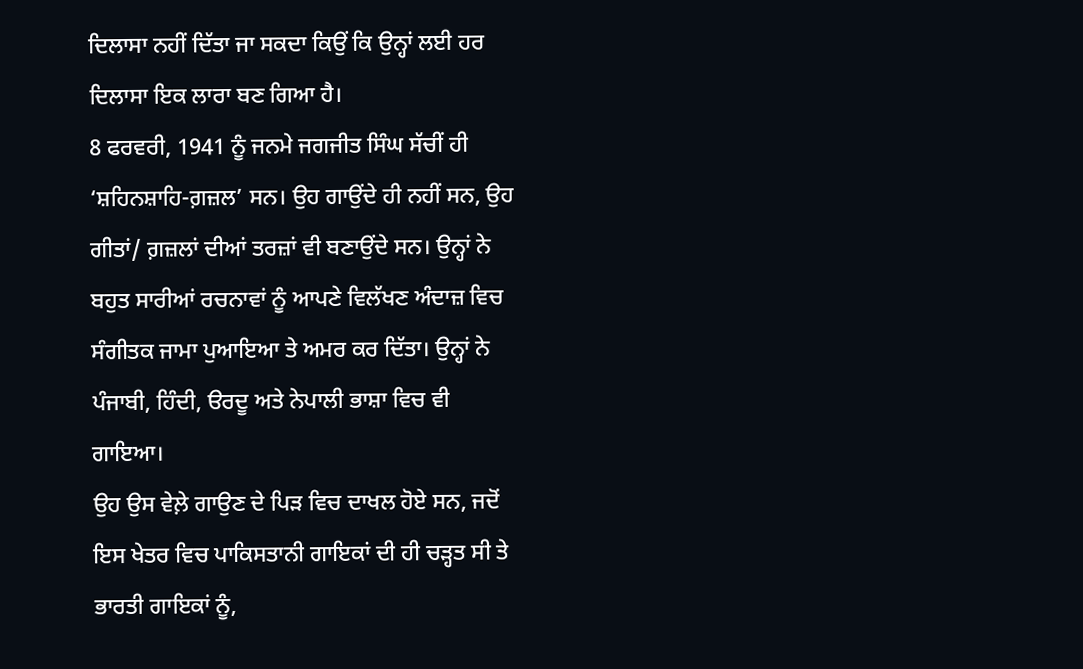ਦਿਲਾਸਾ ਨਹੀਂ ਦਿੱਤਾ ਜਾ ਸਕਦਾ ਕਿਉਂ ਕਿ ਉਨ੍ਹਾਂ ਲਈ ਹਰ ਦਿਲਾਸਾ ਇਕ ਲਾਰਾ ਬਣ ਗਿਆ ਹੈ।
8 ਫਰਵਰੀ, 1941 ਨੂੰ ਜਨਮੇ ਜਗਜੀਤ ਸਿੰਘ ਸੱਚੀਂ ਹੀ ‘ਸ਼ਹਿਨਸ਼ਾਹਿ-ਗ਼ਜ਼ਲ’ ਸਨ। ਉਹ ਗਾਉਂਦੇ ਹੀ ਨਹੀਂ ਸਨ, ਉਹ ਗੀਤਾਂ/ ਗ਼ਜ਼ਲਾਂ ਦੀਆਂ ਤਰਜ਼ਾਂ ਵੀ ਬਣਾਉਂਦੇ ਸਨ। ਉਨ੍ਹਾਂ ਨੇ ਬਹੁਤ ਸਾਰੀਆਂ ਰਚਨਾਵਾਂ ਨੂੰ ਆਪਣੇ ਵਿਲੱਖਣ ਅੰਦਾਜ਼ ਵਿਚ ਸੰਗੀਤਕ ਜਾਮਾ ਪੁਆਇਆ ਤੇ ਅਮਰ ਕਰ ਦਿੱਤਾ। ਉਨ੍ਹਾਂ ਨੇ ਪੰਜਾਬੀ, ਹਿੰਦੀ, ੳਰਦੂ ਅਤੇ ਨੇਪਾਲੀ ਭਾਸ਼ਾ ਵਿਚ ਵੀ ਗਾਇਆ।
ਉਹ ਉਸ ਵੇਲ਼ੇ ਗਾਉਣ ਦੇ ਪਿੜ ਵਿਚ ਦਾਖਲ ਹੋਏ ਸਨ, ਜਦੋਂ ਇਸ ਖੇਤਰ ਵਿਚ ਪਾਕਿਸਤਾਨੀ ਗਾਇਕਾਂ ਦੀ ਹੀ ਚੜ੍ਹਤ ਸੀ ਤੇ ਭਾਰਤੀ ਗਾਇਕਾਂ ਨੂੰ,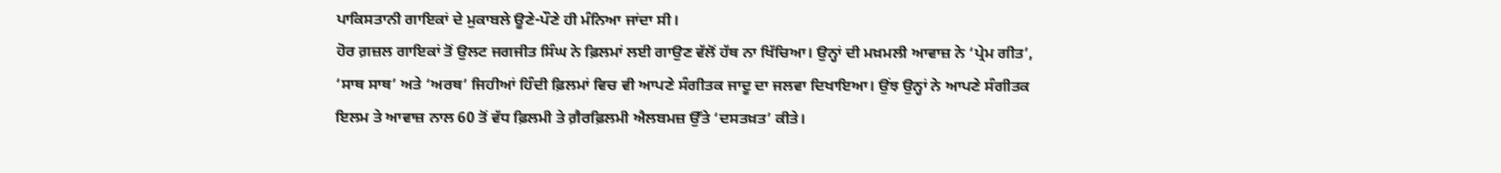ਪਾਕਿਸਤਾਨੀ ਗਾਇਕਾਂ ਦੇ ਮੁਕਾਬਲੇ ਊਣੇ-ਪੌਣੇ ਹੀ ਮੰਨਿਆ ਜਾਂਦਾ ਸੀ।
ਹੋਰ ਗ਼ਜ਼ਲ ਗਾਇਕਾਂ ਤੋਂ ਉਲਟ ਜਗਜੀਤ ਸਿੰਘ ਨੇ ਫ਼ਿਲਮਾਂ ਲਈ ਗਾਉਣ ਵੱਲੋਂ ਹੱਥ ਨਾ ਖਿੱਚਿਆ। ਉਨ੍ਹਾਂ ਦੀ ਮਖ਼ਮਲੀ ਆਵਾਜ਼ ਨੇ ‘ਪ੍ਰੇਮ ਗੀਤ’, ‘ਸਾਥ ਸਾਥ’ ਅਤੇ ‘ਅਰਥ’ ਜਿਹੀਆਂ ਹਿੰਦੀ ਫ਼ਿਲਮਾਂ ਵਿਚ ਵੀ ਆਪਣੇ ਸੰਗੀਤਕ ਜਾਦੂ ਦਾ ਜਲਵਾ ਦਿਖਾਇਆ। ਉਂਝ ਉਨ੍ਹਾਂ ਨੇ ਆਪਣੇ ਸੰਗੀਤਕ ਇਲਮ ਤੇ ਆਵਾਜ਼ ਨਾਲ 60 ਤੋਂ ਵੱਧ ਫ਼ਿਲਮੀ ਤੇ ਗ਼ੈਰਫ਼ਿਲਮੀ ਐਲਬਮਜ਼ ਉੱਤੇ ‘ਦਸਤਖ਼ਤ’ ਕੀਤੇ।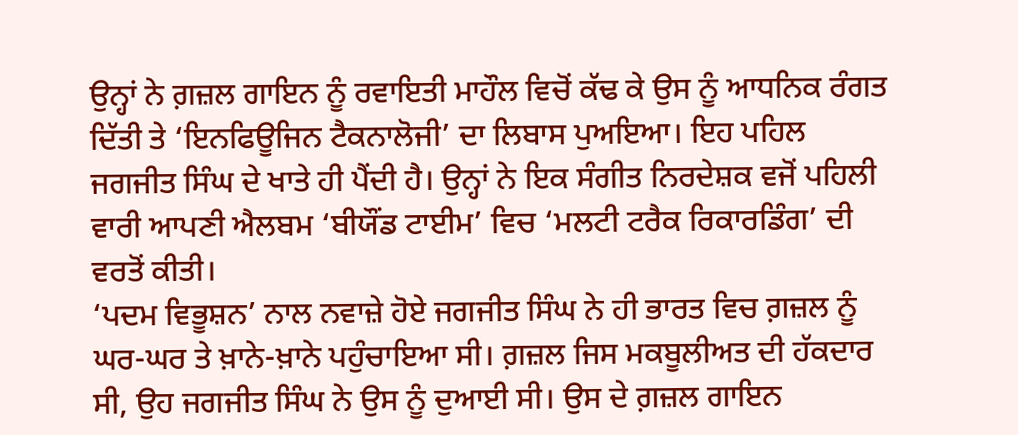ਉਨ੍ਹਾਂ ਨੇ ਗ਼ਜ਼ਲ ਗਾਇਨ ਨੂੰ ਰਵਾਇਤੀ ਮਾਹੌਲ ਵਿਚੋਂ ਕੱਢ ਕੇ ਉਸ ਨੂੰ ਆਧਨਿਕ ਰੰਗਤ ਦਿੱਤੀ ਤੇ ‘ਇਨਫਿਊਜਿਨ ਟੈਕਨਾਲੋਜੀ’ ਦਾ ਲਿਬਾਸ ਪੁਅਇਆ। ਇਹ ਪਹਿਲ ਜਗਜੀਤ ਸਿੰਘ ਦੇ ਖਾਤੇ ਹੀ ਪੈਂਦੀ ਹੈ। ਉਨ੍ਹਾਂ ਨੇ ਇਕ ਸੰਗੀਤ ਨਿਰਦੇਸ਼ਕ ਵਜੋਂ ਪਹਿਲੀ ਵਾਰੀ ਆਪਣੀ ਐਲਬਮ ‘ਬੀਯੌਂਡ ਟਾਈਮ’ ਵਿਚ ‘ਮਲਟੀ ਟਰੈਕ ਰਿਕਾਰਡਿੰਗ’ ਦੀ ਵਰਤੋਂ ਕੀਤੀ।
‘ਪਦਮ ਵਿਭੂਸ਼ਨ’ ਨਾਲ ਨਵਾਜ਼ੇ ਹੋਏ ਜਗਜੀਤ ਸਿੰਘ ਨੇ ਹੀ ਭਾਰਤ ਵਿਚ ਗ਼ਜ਼ਲ ਨੂੰ ਘਰ-ਘਰ ਤੇ ਖ਼ਾਨੇ-ਖ਼ਾਨੇ ਪਹੁੰਚਾਇਆ ਸੀ। ਗ਼ਜ਼ਲ ਜਿਸ ਮਕਬੂਲੀਅਤ ਦੀ ਹੱਕਦਾਰ ਸੀ, ਉਹ ਜਗਜੀਤ ਸਿੰਘ ਨੇ ਉਸ ਨੂੰ ਦੁਆਈ ਸੀ। ਉਸ ਦੇ ਗ਼ਜ਼ਲ ਗਾਇਨ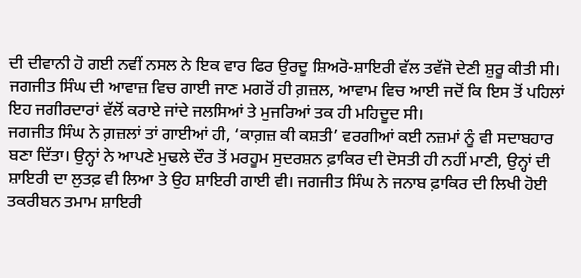ਦੀ ਦੀਵਾਨੀ ਹੋ ਗਈ ਨਵੀਂ ਨਸਲ ਨੇ ਇਕ ਵਾਰ ਫਿਰ ਉਰਦੂ ਸ਼ਿਅਰੋ-ਸ਼ਾਇਰੀ ਵੱਲ ਤਵੱਜੋ ਦੇਣੀ ਸ਼ੁਰੂ ਕੀਤੀ ਸੀ।
ਜਗਜੀਤ ਸਿੰਘ ਦੀ ਆਵਾਜ਼ ਵਿਚ ਗਾਈ ਜਾਣ ਮਗਰੋਂ ਹੀ ਗ਼ਜ਼ਲ, ਆਵਾਮ ਵਿਚ ਆਈ ਜਦੋਂ ਕਿ ਇਸ ਤੋਂ ਪਹਿਲਾਂ ਇਹ ਜਗੀਰਦਾਰਾਂ ਵੱਲੋਂ ਕਰਾਏ ਜਾਂਦੇ ਜਲਸਿਆਂ ਤੇ ਮੁਜਰਿਆਂ ਤਕ ਹੀ ਮਹਿਦੂਦ ਸੀ।
ਜਗਜੀਤ ਸਿੰਘ ਨੇ ਗ਼ਜ਼ਲਾਂ ਤਾਂ ਗਾਈਆਂ ਹੀ, ‘ਕਾਗ਼ਜ਼ ਕੀ ਕਸ਼ਤੀ’ ਵਰਗੀਆਂ ਕਈ ਨਜ਼ਮਾਂ ਨੂੰ ਵੀ ਸਦਾਬਹਾਰ ਬਣਾ ਦਿੱਤਾ। ਉਨ੍ਹਾਂ ਨੇ ਆਪਣੇ ਮੁਢਲੇ ਦੌਰ ਤੋਂ ਮਰਹੂਮ ਸੁਦਰਸ਼ਨ ਫ਼ਾਕਿਰ ਦੀ ਦੋਸਤੀ ਹੀ ਨਹੀਂ ਮਾਣੀ, ਉਨ੍ਹਾਂ ਦੀ ਸ਼ਾਇਰੀ ਦਾ ਲੁਤਫ਼ ਵੀ ਲਿਆ ਤੇ ਉਹ ਸ਼ਾਇਰੀ ਗਾਈ ਵੀ। ਜਗਜੀਤ ਸਿੰਘ ਨੇ ਜਨਾਬ ਫ਼ਾਕਿਰ ਦੀ ਲਿਖੀ ਹੋਈ ਤਕਰੀਬਨ ਤਮਾਮ ਸ਼ਾਇਰੀ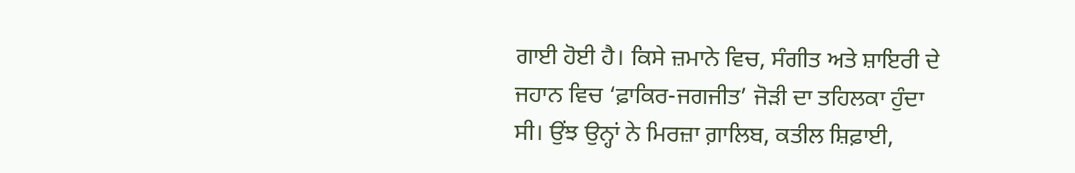ਗਾਈ ਹੋਈ ਹੈ। ਕਿਸੇ ਜ਼ਮਾਨੇ ਵਿਚ, ਸੰਗੀਤ ਅਤੇ ਸ਼ਾਇਰੀ ਦੇ ਜਹਾਨ ਵਿਚ ‘ਫ਼ਾਕਿਰ-ਜਗਜੀਤ’ ਜੋੜੀ ਦਾ ਤਹਿਲਕਾ ਹੁੰਦਾ ਸੀ। ਉਂਝ ਉਨ੍ਹਾਂ ਨੇ ਮਿਰਜ਼ਾ ਗ਼ਾਲਿਬ, ਕਤੀਲ ਸ਼ਿਫ਼ਾਈ,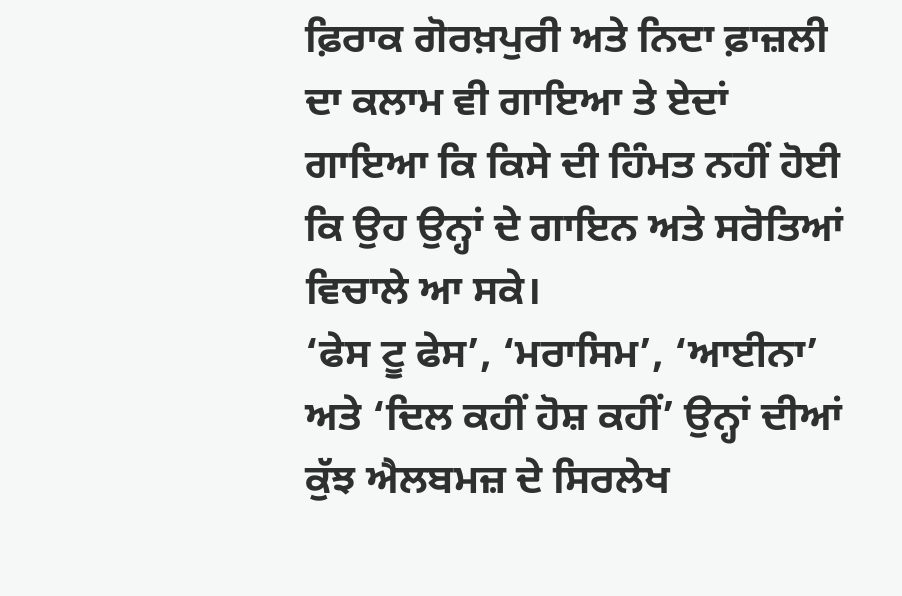ਫ਼ਿਰਾਕ ਗੋਰਖ਼ਪੁਰੀ ਅਤੇ ਨਿਦਾ ਫ਼ਾਜ਼ਲੀ ਦਾ ਕਲਾਮ ਵੀ ਗਾਇਆ ਤੇ ਏਦਾਂ ਗਾਇਆ ਕਿ ਕਿਸੇ ਦੀ ਹਿੰਮਤ ਨਹੀਂ ਹੋਈ ਕਿ ਉਹ ਉਨ੍ਹਾਂ ਦੇ ਗਾਇਨ ਅਤੇ ਸਰੋਤਿਆਂ ਵਿਚਾਲੇ ਆ ਸਕੇ।
‘ਫੇਸ ਟੂ ਫੇਸ’, ‘ਮਰਾਸਿਮ’, ‘ਆਈਨਾ’ ਅਤੇ ‘ਦਿਲ ਕਹੀਂ ਹੋਸ਼ ਕਹੀਂ’ ਉਨ੍ਹਾਂ ਦੀਆਂ ਕੁੱਝ ਐਲਬਮਜ਼ ਦੇ ਸਿਰਲੇਖ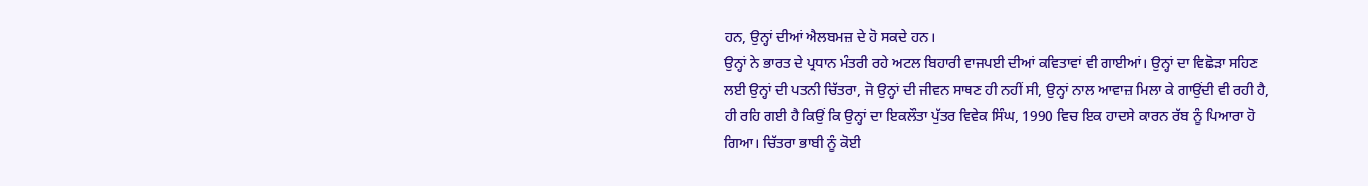ਹਨ, ਉਨ੍ਹਾਂ ਦੀਆਂ ਐਲਬਮਜ਼ ਦੇ ਹੋ ਸਕਦੇ ਹਨ।
ਉਨ੍ਹਾਂ ਨੇ ਭਾਰਤ ਦੇ ਪ੍ਰਧਾਨ ਮੰਤਰੀ ਰਹੇ ਅਟਲ ਬਿਹਾਰੀ ਵਾਜਪਈ ਦੀਆਂ ਕਵਿਤਾਵਾਂ ਵੀ ਗਾਈਆਂ। ਉਨ੍ਹਾਂ ਦਾ ਵਿਛੋੜਾ ਸਹਿਣ ਲਈ ਉਨ੍ਹਾਂ ਦੀ ਪਤਨੀ ਚਿੱਤਰਾ, ਜੋ ਉਨ੍ਹਾਂ ਦੀ ਜੀਵਨ ਸਾਥਣ ਹੀ ਨਹੀਂ ਸੀ, ਉਨ੍ਹਾਂ ਨਾਲ ਆਵਾਜ਼ ਮਿਲਾ ਕੇ ਗਾਉਂਦੀ ਵੀ ਰਹੀ ਹੈ, ਹੀ ਰਹਿ ਗਈ ਹੈ ਕਿਉਂ ਕਿ ਉਨ੍ਹਾਂ ਦਾ ਇਕਲੌਤਾ ਪੁੱਤਰ ਵਿਵੇਕ ਸਿੰਘ, 1990 ਵਿਚ ਇਕ ਹਾਦਸੇ ਕਾਰਨ ਰੱਬ ਨੂੰ ਪਿਆਰਾ ਹੋ ਗਿਆ। ਚਿੱਤਰਾ ਭਾਬੀ ਨੂੰ ਕੋਈ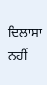ਦਿਲਾਸਾ ਨਹੀਂ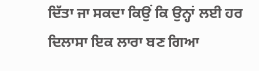ਦਿੱਤਾ ਜਾ ਸਕਦਾ ਕਿਉਂ ਕਿ ਉਨ੍ਹਾਂ ਲਈ ਹਰ ਦਿਲਾਸਾ ਇਕ ਲਾਰਾ ਬਣ ਗਿਆ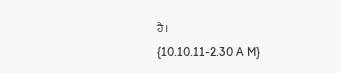ਹੈ।
{10.10.11-2.30 A M}